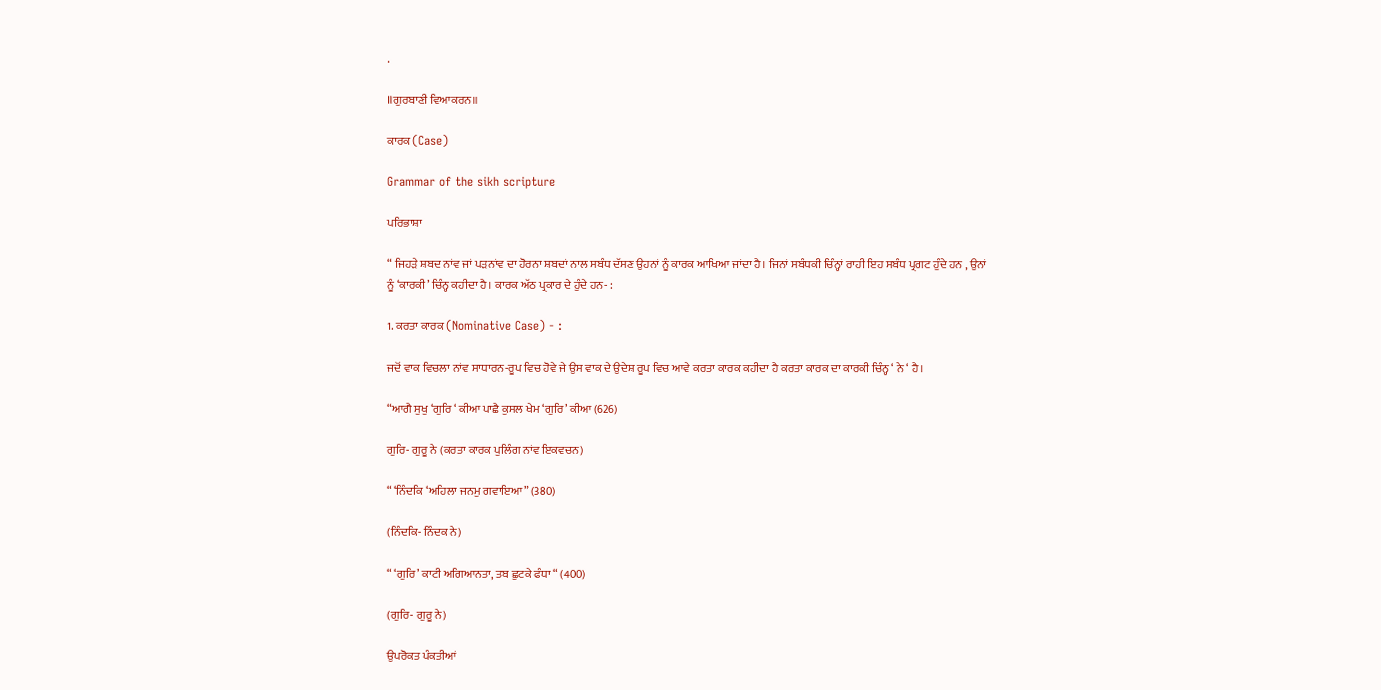.

॥ਗੁਰਬਾਣੀ ਵਿਆਕਰਨ॥

ਕਾਰਕ (Case)

Grammar of the sikh scripture

ਪਰਿਭਾਸ਼ਾ

“ ਜਿਹੜੇ ਸ਼ਬਦ ਨਾਂਵ ਜਾਂ ਪੜਨਾਂਵ ਦਾ ਹੋਰਨਾ ਸ਼ਬਦਾਂ ਨਾਲ ਸਬੰਧ ਦੱਸਣ ਉਹਨਾਂ ਨੂੰ ਕਾਰਕ ਆਖਿਆ ਜਾਂਦਾ ਹੈ। ਜਿਨਾਂ ਸਬੰਧਕੀ ਚਿੰਨ੍ਹਾਂ ਰਾਹੀ ਇਹ ਸਬੰਧ ਪ੍ਰਗਟ ਹੁੰਦੇ ਹਨ , ਉਨਾਂ ਨੂੰ ‘ਕਾਰਕੀ’ ਚਿੰਨ੍ਹ ਕਹੀਦਾ ਹੈ। ਕਾਰਕ ਅੱਠ ਪ੍ਰਕਾਰ ਦੇ ਹੁੰਦੇ ਹਨ- :

1. ਕਰਤਾ ਕਾਰਕ (Nominative Case) - :

ਜਦੋਂ ਵਾਕ ਵਿਚਲਾ ਨਾਂਵ ਸਾਧਾਰਨ-ਰੂਪ ਵਿਚ ਹੋਵੇ ਜੇ ਉਸ ਵਾਕ ਦੇ ਉਦੇਸ਼ ਰੂਪ ਵਿਚ ਆਵੇ ਕਰਤਾ ਕਾਰਕ ਕਹੀਦਾ ਹੈ ਕਰਤਾ ਕਾਰਕ ਦਾ ਕਾਰਕੀ ਚਿੰਨ੍ਹ ‘ ਨੇ ‘ ਹੈ।

“ਆਗੈ ਸੁਖੁ ‘ਗੁਰਿ ‘ ਕੀਆ ਪਾਛੈ ਕੁਸਲ ਖੇਮ ‘ਗੁਰਿ’ ਕੀਆ (626)

ਗੁਰਿ- ਗੁਰੂ ਨੇ (ਕਰਤਾ ਕਾਰਕ ਪੁਲਿੰਗ ਨਾਂਵ ਇਕਵਚਨ)

“ ‘ਨਿੰਦਕਿ ‘ਅਹਿਲਾ ਜਨਮੁ ਗਵਾਇਆ” (380)

(ਨਿੰਦਕਿ- ਨਿੰਦਕ ਨੇ)

“ ‘ਗੁਰਿ’ ਕਾਟੀ ਅਗਿਆਨਤਾ, ਤਬ ਛੁਟਕੇ ਫੰਧਾ “ (400)

(ਗੁਰਿ- ਗੁਰੂ ਨੇ)

ਉਪਰੋਕਤ ਪੰਕਤੀਆਂ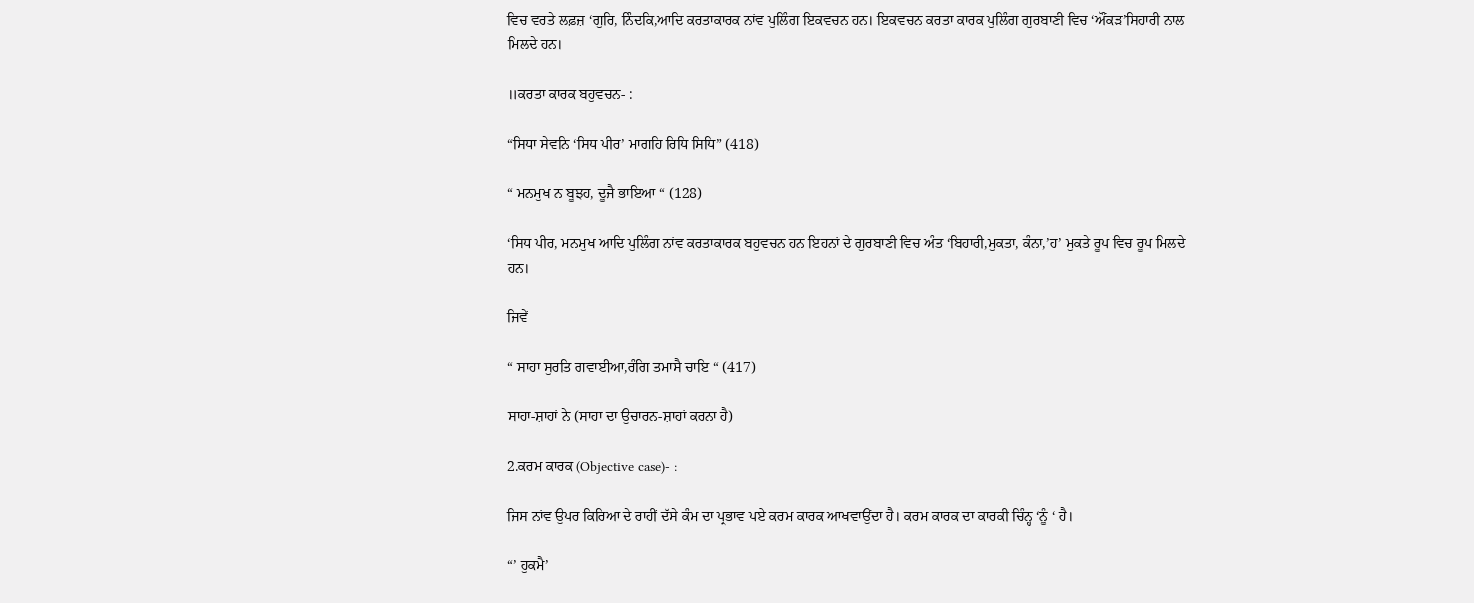ਵਿਚ ਵਰਤੇ ਲਫ਼ਜ਼ ‘ਗੁਰਿ, ਨਿੰਦਕਿ,ਆਦਿ ਕਰਤਾਕਾਰਕ ਨਾਂਵ ਪੁਲਿੰਗ ਇਕਵਚਨ ਹਨ। ਇਕਵਚਨ ਕਰਤਾ ਕਾਰਕ ਪੁਲਿੰਗ ਗੁਰਬਾਣੀ ਵਿਚ ‘ਔਂਕੜ’ਸਿਹਾਰੀ ਨਾਲ ਮਿਲਦੇ ਹਨ।

॥ਕਰਤਾ ਕਾਰਕ ਬਹੁਵਚਨ- :

“ਸਿਧਾ ਸੇਵਨਿ ‘ਸਿਧ ਪੀਰ’ ਮਾਗਹਿ ਰਿਧਿ ਸਿਧਿ” (418)

“ ਮਨਮੁਖ ਨ ਬੂਝਹ, ਦੂਜੈ ਭਾਇਆ “ (128)

‘ਸਿਧ ਪੀਰ, ਮਨਮੁਖ ਆਦਿ ਪੁਲਿੰਗ ਨਾਂਵ ਕਰਤਾਕਾਰਕ ਬਹੁਵਚਨ ਹਨ ਇਹਨਾਂ ਦੇ ਗੁਰਬਾਣੀ ਵਿਚ ਅੰਤ ‘ਬਿਹਾਰੀ,ਮੁਕਤਾ, ਕੰਨਾ,’ਹ’ ਮੁਕਤੇ ਰੂਪ ਵਿਚ ਰੂਪ ਮਿਲਦੇ ਹਨ।

ਜਿਵੇਂ

“ ਸਾਹਾ ਸੁਰਤਿ ਗਵਾਈਆ,ਰੰਗਿ ਤਮਾਸੈ ਚਾਇ “ (417)

ਸਾਹਾ-ਸ਼ਾਹਾਂ ਨੇ (ਸਾਹਾ ਦਾ ਉਚਾਰਨ-ਸ਼ਾਹਾਂ ਕਰਨਾ ਹੈ)

2.ਕਰਮ ਕਾਰਕ (Objective case)- :

ਜਿਸ ਨਾਂਵ ਉਪਰ ਕਿਰਿਆ ਦੇ ਰਾਹੀਂ ਦੱਸੇ ਕੰਮ ਦਾ ਪ੍ਰਭਾਵ ਪਏ ਕਰਮ ਕਾਰਕ ਆਖਵਾਉਂਦਾ ਹੈ। ਕਰਮ ਕਾਰਕ ਦਾ ਕਾਰਕੀ ਚਿੰਨ੍ਹ ‘ਨੂੰ ‘ ਹੈ।

“’ ਹੁਕਮੈ’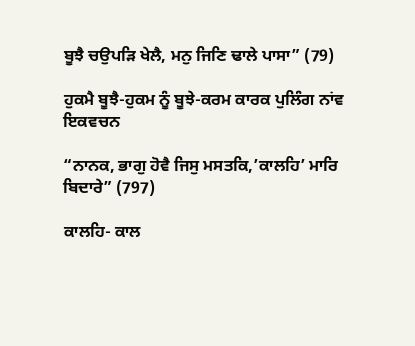ਬੂਝੈ ਚਉਪੜਿ ਖੇਲੈ, ਮਨੁ ਜਿਣਿ ਢਾਲੇ ਪਾਸਾ” (79)

ਹੁਕਮੈ ਬੂਝੈ-ਹੁਕਮ ਨੂੰ ਬੂਝੇ-ਕਰਮ ਕਾਰਕ ਪੁਲਿੰਗ ਨਾਂਵ ਇਕਵਚਨ

“ਨਾਨਕ, ਭਾਗੁ ਹੋਵੈ ਜਿਸੁ ਮਸਤਕਿ,’ਕਾਲਹਿ’ ਮਾਰਿ ਬਿਦਾਰੇ” (797)

ਕਾਲਹਿ- ਕਾਲ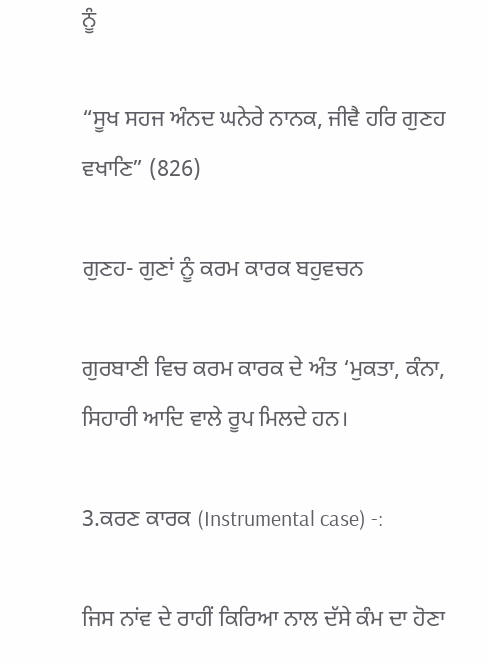ਨੂੰ

“ਸੂਖ ਸਹਜ ਅੰਨਦ ਘਨੇਰੇ ਨਾਨਕ, ਜੀਵੈ ਹਰਿ ਗੁਣਹ ਵਖਾਣਿ” (826)

ਗੁਣਹ- ਗੁਣਾਂ ਨੂੰ ਕਰਮ ਕਾਰਕ ਬਹੁਵਚਨ

ਗੁਰਬਾਣੀ ਵਿਚ ਕਰਮ ਕਾਰਕ ਦੇ ਅੰਤ ‘ਮੁਕਤਾ, ਕੰਨਾ, ਸਿਹਾਰੀ ਆਦਿ ਵਾਲੇ ਰੂਪ ਮਿਲਦੇ ਹਨ।

3.ਕਰਣ ਕਾਰਕ (Instrumental case) -:

ਜਿਸ ਨਾਂਵ ਦੇ ਰਾਹੀਂ ਕਿਰਿਆ ਨਾਲ ਦੱਸੇ ਕੰਮ ਦਾ ਹੋਣਾ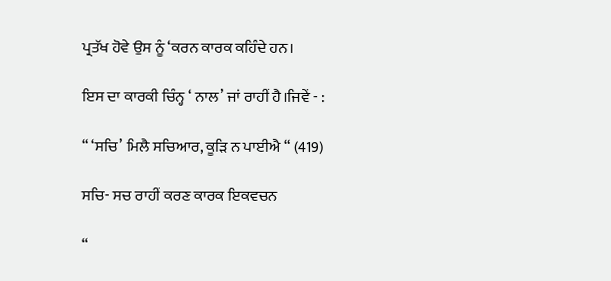ਪ੍ਰਤੱਖ ਹੋਵੇ ਉਸ ਨੂੰ ‘ਕਰਨ ਕਾਰਕ ਕਹਿੰਦੇ ਹਨ।

ਇਸ ਦਾ ਕਾਰਕੀ ਚਿੰਨ੍ਹ ‘ ਨਾਲ’ ਜਾਂ ਰਾਹੀਂ ਹੈ।ਜਿਵੇਂ - :

“ ‘ਸਚਿ’ ਮਿਲੈ ਸਚਿਆਰ, ਕੂੜਿ ਨ ਪਾਈਐ “ (419)

ਸਚਿ- ਸਚ ਰਾਹੀਂ ਕਰਣ ਕਾਰਕ ਇਕਵਚਨ

“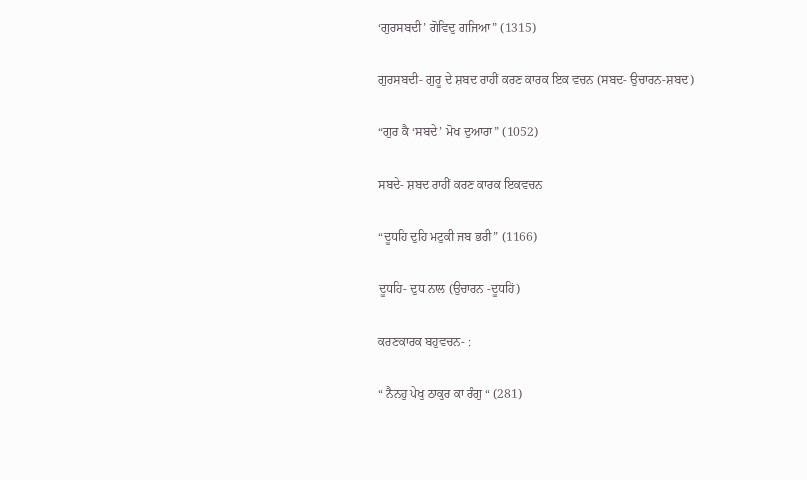‘ਗੁਰਸਬਦੀ’ ਗੋਵਿਦੁ ਗਜਿਆ” (1315)

ਗੁਰਸਬਦੀ- ਗੁਰੂ ਦੇ ਸ਼ਬਦ ਰਾਹੀਂ ਕਰਣ ਕਾਰਕ ਇਕ ਵਚਨ (ਸਬਦ- ਉਚਾਰਨ-ਸ਼ਬਦ)

“ਗੁਰ ਕੈ ‘ਸਬਦੇ’ ਮੋਖ ਦੁਆਰਾ” (1052)

ਸਬਦੇ- ਸ਼ਬਦ ਰਾਹੀਂ ਕਰਣ ਕਾਰਕ ਇਕਵਚਨ

“ਦੂਧਹਿ ਦੁਹਿ ਮਟੁਕੀ ਜਬ ਭਰੀ” (1166)

ਦੂਧਹਿ- ਦੁਧ ਨਾਲ (ਉਚਾਰਨ -ਦੂਧਹਿਂ)

ਕਰਣਕਾਰਕ ਬਹੁਵਚਨ- :

“ ਨੈਨਹੁ ਪੇਖੁ ਠਾਕੁਰ ਕਾ ਰੰਗੁ “ (281)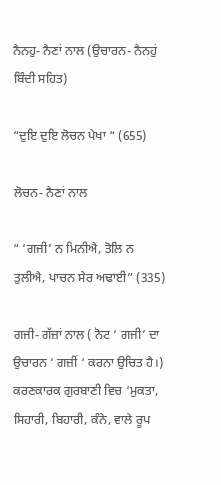ਨੈਨਹੁ- ਨੈਣਾਂ ਨਾਲ (ਉਚਾਰਨ- ਨੈਨਹੁਂ ਬਿੰਦੀ ਸਹਿਤ)

“ਦੁਇ ਦੁਇ ਲੋਚਨ ਪੇਖਾ “ (655)

ਲੋਚਨ- ਨੈਣਾਂ ਨਾਲ

“ ‘ਗਜੀ’ ਨ ਮਿਨੀਐ, ਤੋਲਿ ਨ ਤੁਲੀਐ, ਪਾਚਨ ਸੇਰ ਅਢਾਈ” (335)

ਗਜੀ- ਗੱਜ਼ਾਂ ਨਾਲ ( ਨੋਟ ‘ ਗਜੀ’ ਦਾ ਉਚਾਰਨ ‘ ਗਜ਼ੀਂ ‘ ਕਰਨਾ ਉਚਿਤ ਹੈ।) ਕਰਣਕਾਰਕ ਗੁਰਬਾਣੀ ਵਿਚ ‘ਮੁਕਤਾ, ਸਿਹਾਰੀ, ਬਿਹਾਰੀ, ਕੰਨੇ, ਵਾਲੇ ਰੂਪ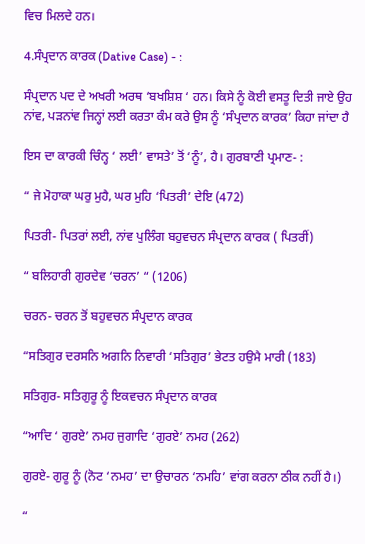ਵਿਚ ਮਿਲਦੇ ਹਨ।

4.ਸੰਪ੍ਰਦਾਨ ਕਾਰਕ (Dative Case) - :

ਸੰਪ੍ਰਦਾਨ ਪਦ ਦੇ ਅਖਰੀ ਅਰਥ ‘ਬਖਸ਼ਿਸ਼ ‘ ਹਨ। ਕਿਸੇ ਨੂੰ ਕੋਈ ਵਸਤੂ ਦਿਤੀ ਜਾਏ ਉਹ ਨਾਂਵ, ਪੜਨਾਂਵ ਜਿਨ੍ਹਾਂ ਲਈ ਕਰਤਾ ਕੰਮ ਕਰੇ ਉਸ ਨੂੰ ‘ਸੰਪ੍ਰਦਾਨ ਕਾਰਕ’ ਕਿਹਾ ਜਾਂਦਾ ਹੈ

ਇਸ ਦਾ ਕਾਰਕੀ ਚਿੰਨ੍ਹ ‘ ਲਈ’ ਵਾਸਤੇ’ ਤੋਂ ‘ਨੂੰ’, ਹੈ। ਗੁਰਬਾਣੀ ਪ੍ਰਮਾਣ- :

“ ਜੇ ਮੋਹਾਕਾ ਘਰੁ ਮੁਹੈ, ਘਰ ਮੁਹਿ ‘ਪਿਤਰੀ’ ਦੇਇ (472)

ਪਿਤਰੀ- ਪਿਤਰਾਂ ਲਈ, ਨਾਂਵ ਪੁਲਿੰਗ ਬਹੁਵਚਨ ਸੰਪ੍ਰਦਾਨ ਕਾਰਕ ( ਪਿਤਰੀਂ)

“ ਬਲਿਹਾਰੀ ਗੁਰਦੇਵ ‘ਚਰਨ’ “ (1206)

ਚਰਨ- ਚਰਨ ਤੋਂ ਬਹੁਵਚਨ ਸੰਪ੍ਰਦਾਨ ਕਾਰਕ

“ਸਤਿਗੁਰ ਦਰਸਨਿ ਅਗਨਿ ਨਿਵਾਰੀ ‘ਸਤਿਗੁਰ’ ਭੇਟਤ ਹਉਮੈ ਮਾਰੀ (183)

ਸਤਿਗੁਰ- ਸਤਿਗੁਰੂ ਨੂੰ ਇਕਵਚਨ ਸੰਪ੍ਰਦਾਨ ਕਾਰਕ

“ਆਦਿ ‘ ਗੁਰਏ’ ਨਮਹ ਜੁਗਾਦਿ ‘ਗੁਰਏ’ ਨਮਹ (262)

ਗੁਰਏ- ਗੁਰੂ ਨੂੰ (ਨੋਟ ‘ਨਮਹ’ ਦਾ ਉਚਾਰਨ ‘ਨਮਹਿ’ ਵਾਂਗ ਕਰਨਾ ਠੀਕ ਨਹੀਂ ਹੈ।)

“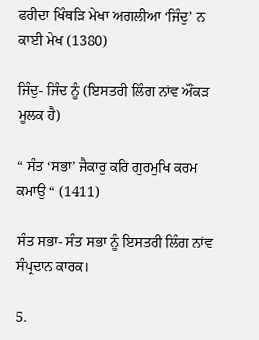ਫਰੀਦਾ ਖਿੰਥੜਿ ਮੇਖਾ ਅਗਲੀਆ ‘ਜਿੰਦੁ’ ਨ ਕਾਈ ਮੇਖ (1380)

ਜਿੰਦੁ- ਜਿੰਦ ਨੂੰ (ਇਸਤਰੀ ਲਿੰਗ ਨਾਂਵ ਔਂਕੜ ਮੂਲਕ ਹੈ)

“ ਸੰਤ ‘ਸਭਾ’ ਜੈਕਾਰੁ ਕਰਿ ਗੁਰਮੁਖਿ ਕਰਮ ਕਮਾਉ “ (1411)

ਸੰਤ ਸਭਾ- ਸੰਤ ਸਭਾ ਨੂੰ ਇਸਤਰੀ ਲਿੰਗ ਨਾਂਵ ਸੰਪ੍ਰਦਾਨ ਕਾਰਕ।

5.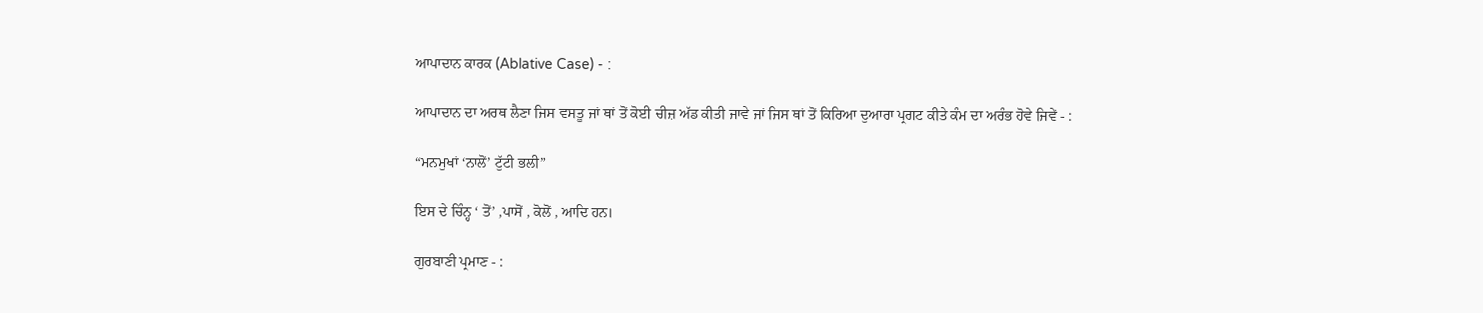ਆਪਾਦਾਨ ਕਾਰਕ (Ablative Case) - :

ਆਪਾਦਾਨ ਦਾ ਅਰਥ ਲੈਣਾ ਜਿਸ ਵਸਤੂ ਜਾਂ ਥਾਂ ਤੋਂ ਕੋਈ ਚੀਜ਼ ਅੱਡ ਕੀਤੀ ਜਾਵੇ ਜਾਂ ਜਿਸ ਥਾਂ ਤੋਂ ਕਿਰਿਆ ਦੁਆਰਾ ਪ੍ਰਗਟ ਕੀਤੇ ਕੰਮ ਦਾ ਅਰੰਭ ਹੋਵੇ ਜਿਵੇਂ - :

“ਮਨਮੁਖਾਂ ‘ਨਾਲੋਂ’ ਟੁੱਟੀ ਭਲੀ”

ਇਸ ਦੇ ਚਿੰਨ੍ਹ ‘ ਤੋਂ’ ,ਪਾਸੋਂ , ਕੋਲੋਂ , ਆਦਿ ਹਨ।

ਗੁਰਬਾਣੀ ਪ੍ਰਮਾਣ - :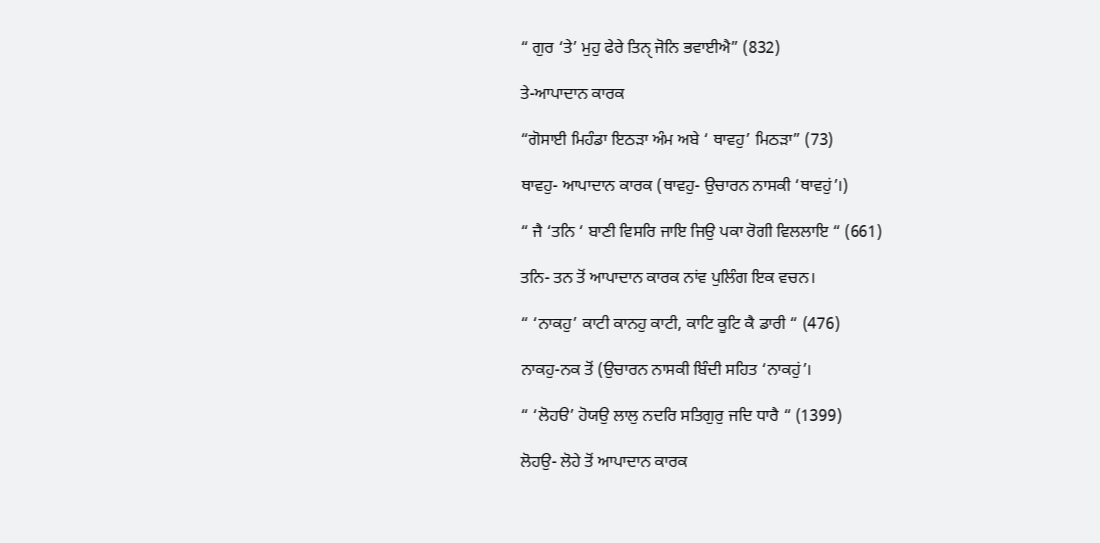“ ਗੁਰ ‘ਤੇ’ ਮੁਹੁ ਫੇਰੇ ਤਿਨੑ ਜੋਨਿ ਭਵਾਈਐ” (832)

ਤੇ-ਆਪਾਦਾਨ ਕਾਰਕ

“ਗੋਸਾਈ ਮਿਹੰਡਾ ਇਠੜਾ ਅੰਮ ਅਬੇ ‘ ਥਾਵਹੁ’ ਮਿਠੜਾ” (73)

ਥਾਵਹੁ- ਆਪਾਦਾਨ ਕਾਰਕ (ਥਾਵਹੁ- ਉਚਾਰਨ ਨਾਸਕੀ ‘ਥਾਵਹੁਂ’।)

“ ਜੈ ‘ਤਨਿ ‘ ਬਾਣੀ ਵਿਸਰਿ ਜਾਇ ਜਿਉ ਪਕਾ ਰੋਗੀ ਵਿਲਲਾਇ “ (661)

ਤਨਿ- ਤਨ ਤੋਂ ਆਪਾਦਾਨ ਕਾਰਕ ਨਾਂਵ ਪੁਲਿੰਗ ਇਕ ਵਚਨ।

“ ‘ਨਾਕਹੁ’ ਕਾਟੀ ਕਾਨਹੁ ਕਾਟੀ, ਕਾਟਿ ਕੂਟਿ ਕੈ ਡਾਰੀ “ (476)

ਨਾਕਹੁ-ਨਕ ਤੋਂ (ਉਚਾਰਨ ਨਾਸਕੀ ਬਿੰਦੀ ਸਹਿਤ ‘ਨਾਕਹੁਂ’।

“ ‘ਲੋਹੳ’ ਹੋਯਉ ਲਾਲੁ ਨਦਰਿ ਸਤਿਗੁਰੁ ਜਦਿ ਧਾਰੈ “ (1399)

ਲੋਹਉ- ਲੋਹੇ ਤੋਂ ਆਪਾਦਾਨ ਕਾਰਕ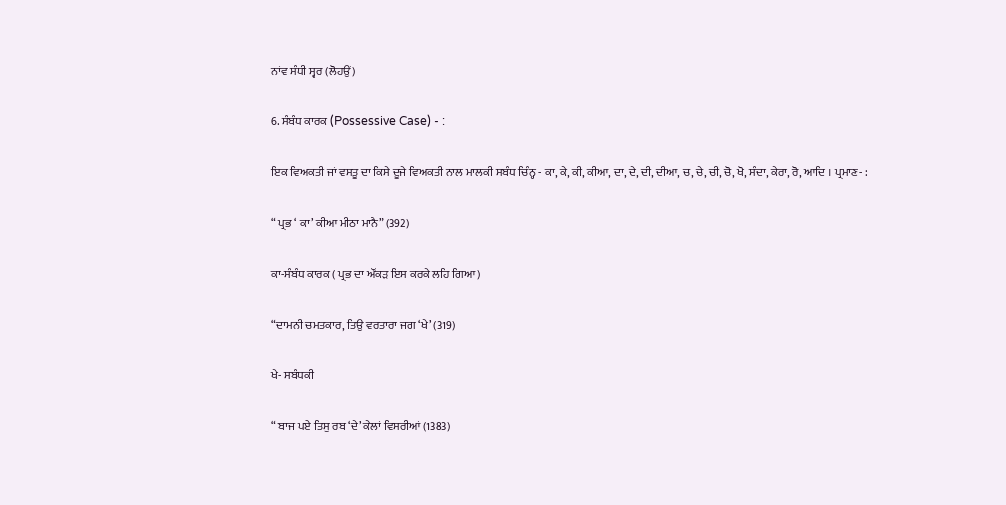ਨਾਂਵ ਸੰਧੀ ਸ੍ਵਰ (ਲੋਹਉਂ)

6. ਸੰਬੰਧ ਕਾਰਕ (Possessive Case) - :

ਇਕ ਵਿਅਕਤੀ ਜਾਂ ਵਸਤੂ ਦਾ ਕਿਸੇ ਦੂਜੇ ਵਿਅਕਤੀ ਨਾਲ ਮਾਲਕੀ ਸਬੰਧ ਚਿੰਨ੍ਹ - ਕਾ, ਕੇ, ਕੀ, ਕੀਆ, ਦਾ, ਦੇ, ਦੀ, ਦੀਆ, ਚ, ਚੇ, ਚੀ, ਚੋ, ਖੋ, ਸੰਦਾ, ਕੇਰਾ, ਰੋ, ਆਦਿ । ਪ੍ਰਮਾਣ- :

“ ਪ੍ਰਭ ‘ ਕਾ’ ਕੀਆ ਮੀਠਾ ਮਾਨੈ” (392)

ਕਾ-ਸੰਬੰਧ ਕਾਰਕ ( ਪ੍ਰਭ ਦਾ ਔਂਕੜ ਇਸ ਕਰਕੇ ਲਹਿ ਗਿਆ)

“ਦਾਮਨੀ ਚਮਤਕਾਰ, ਤਿਉ ਵਰਤਾਰਾ ਜਗ ‘ਖੇ’ (319)

ਖੇ- ਸਬੰਧਕੀ

“ ਬਾਜ ਪਏ ਤਿਸੁ ਰਬ ‘ਦੇ’ ਕੇਲਾਂ ਵਿਸਰੀਆਂ (1383)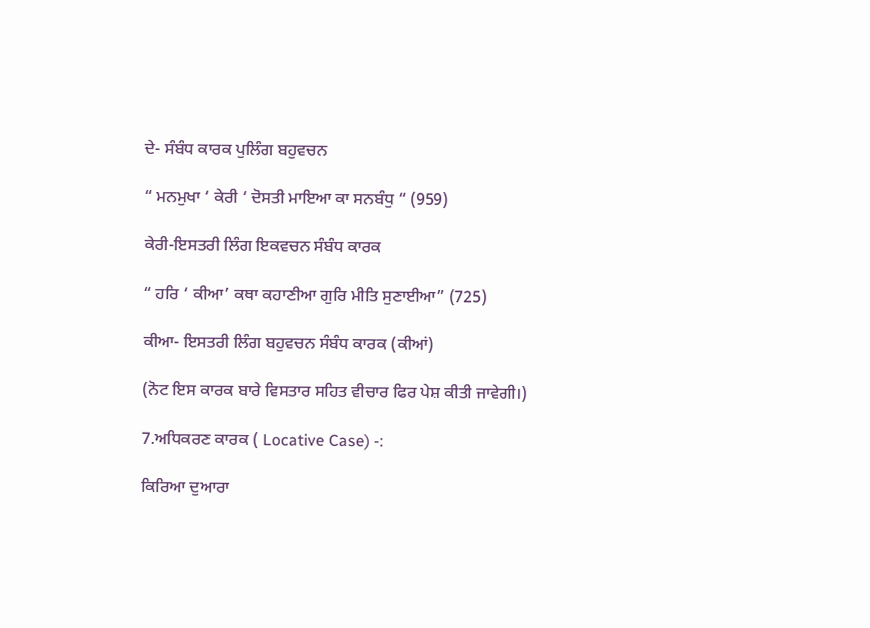ਦੇ- ਸੰਬੰਧ ਕਾਰਕ ਪੁਲਿੰਗ ਬਹੁਵਚਨ

“ ਮਨਮੁਖਾ ‘ ਕੇਰੀ ‘ ਦੋਸਤੀ ਮਾਇਆ ਕਾ ਸਨਬੰਧੁ “ (959)

ਕੇਰੀ-ਇਸਤਰੀ ਲਿੰਗ ਇਕਵਚਨ ਸੰਬੰਧ ਕਾਰਕ

“ ਹਰਿ ‘ ਕੀਆ’ ਕਥਾ ਕਹਾਣੀਆ ਗੁਰਿ ਮੀਤਿ ਸੁਣਾਈਆ” (725)

ਕੀਆ- ਇਸਤਰੀ ਲਿੰਗ ਬਹੁਵਚਨ ਸੰਬੰਧ ਕਾਰਕ (ਕੀਆਂ)

(ਨੋਟ ਇਸ ਕਾਰਕ ਬਾਰੇ ਵਿਸਤਾਰ ਸਹਿਤ ਵੀਚਾਰ ਫਿਰ ਪੇਸ਼ ਕੀਤੀ ਜਾਵੇਗੀ।)

7.ਅਧਿਕਰਣ ਕਾਰਕ ( Locative Case) -:

ਕਿਰਿਆ ਦੁਆਰਾ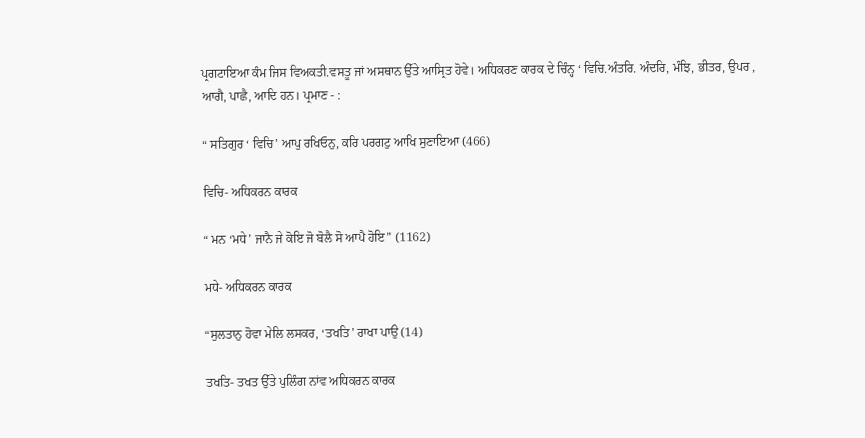ਪ੍ਰਗਟਾਇਆ ਕੰਮ ਜਿਸ ਵਿਅਕਤੀ.ਵਸਤੂ ਜਾਂ ਅਸਥਾਨ ਉੱਤੇ ਆਸ੍ਰਿਤ ਹੋਵੇ। ਅਧਿਕਰਣ ਕਾਰਕ ਦੇ ਚਿੰਨ੍ਹ ‘ ਵਿਚਿ.ਅੰਤਰਿ. ਅੰਦਰਿ, ਮੰਝਿ, ਭੀਤਰ, ਉਪਰ , ਆਗੈ, ਪਾਛੈ, ਆਦਿ ਹਨ। ਪ੍ਰਮਾਣ - :

“ ਸਤਿਗੁਰ ‘ ਵਿਚਿ’ ਆਪੁ ਰਖਿਓਨੁ, ਕਰਿ ਪਰਗਟੁ ਆਖਿ ਸੁਣਾਇਆ (466)

ਵਿਚਿ- ਅਧਿਕਰਨ ਕਾਰਕ

“ ਮਨ ‘ਮਧੇ’ ਜਾਨੈ ਜੇ ਕੋਇ ਜੋ ਬੋਲੈ ਸੋ ਆਪੈ ਹੋਇ” (1162)

ਮਧੇ- ਅਧਿਕਰਨ ਕਾਰਕ

“ਸੁਲਤਾਨੁ ਹੋਵਾ ਮੇਲਿ ਲਸਕਰ, ‘ਤਖਤਿ’ ਰਾਖਾ ਪਾਉ (14)

ਤਖਤਿ- ਤਖਤ ਉੱਤੇ ਪੁਲਿੰਗ ਨਾਂਵ ਅਧਿਕਰਨ ਕਾਰਕ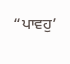“ਪਾਵਹੁ’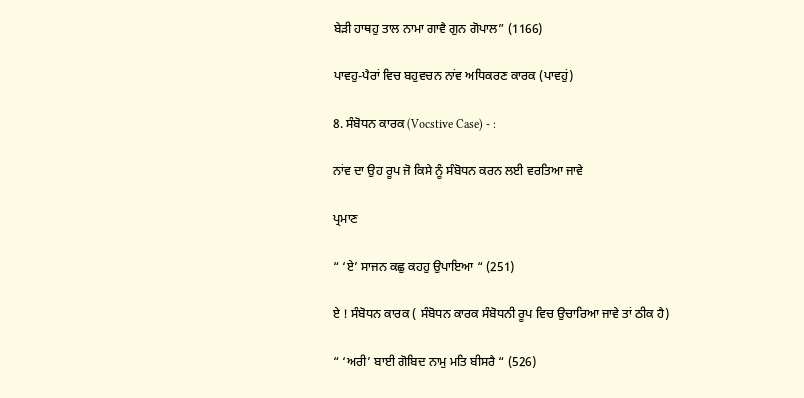ਬੇੜੀ ਹਾਥਹੁ ਤਾਲ ਨਾਮਾ ਗਾਵੈ ਗੁਨ ਗੋਪਾਲ” (1166)

ਪਾਵਹੁ-ਪੈਰਾਂ ਵਿਚ ਬਹੁਵਚਨ ਨਾਂਵ ਅਧਿਕਰਣ ਕਾਰਕ (ਪਾਵਹੁਂ)

8. ਸੰਬੋਧਨ ਕਾਰਕ (Vocstive Case) - :

ਨਾਂਵ ਦਾ ਉਹ ਰੂਪ ਜੋ ਕਿਸੇ ਨੂੰ ਸੰਬੋਧਨ ਕਰਨ ਲਈ ਵਰਤਿਆ ਜਾਵੇ

ਪ੍ਰਮਾਣ

“ ‘ਏ’ ਸਾਜਨ ਕਛੁ ਕਹਹੁ ਉਪਾਇਆ “ (251)

ਏ ! ਸੰਬੋਧਨ ਕਾਰਕ ( ਸੰਬੋਧਨ ਕਾਰਕ ਸੰਬੋਧਨੀ ਰੂਪ ਵਿਚ ਉਚਾਰਿਆ ਜਾਵੇ ਤਾਂ ਠੀਕ ਹੈ)

“ ‘ਅਰੀ’ ਬਾਈ ਗੋਬਿਦ ਨਾਮੁ ਮਤਿ ਬੀਸਰੈ “ (526)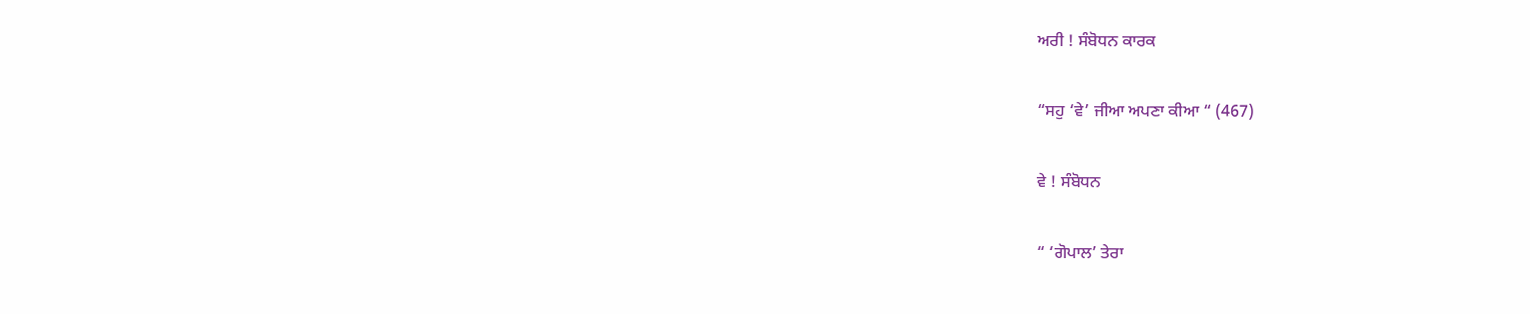ਅਰੀ ! ਸੰਬੋਧਨ ਕਾਰਕ

“ਸਹੁ ‘ਵੇ’ ਜੀਆ ਅਪਣਾ ਕੀਆ “ (467)

ਵੇ ! ਸੰਬੋਧਨ

“ ‘ਗੋਪਾਲ’ ਤੇਰਾ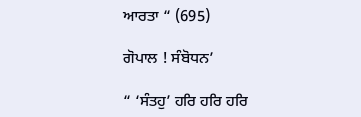ਆਰਤਾ “ (695)

ਗੋਪਾਲ ! ਸੰਬੋਧਨ’

“ ‘ਸੰਤਹੁ’ ਹਰਿ ਹਰਿ ਹਰਿ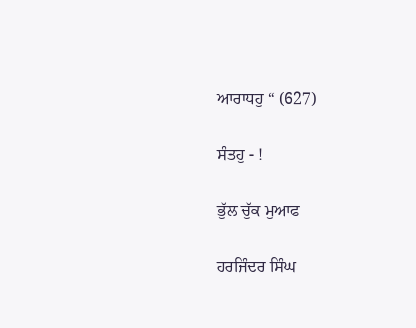ਆਰਾਧਹੁ “ (627)

ਸੰਤਹੁ - !

ਭੁੱਲ ਚੁੱਕ ਮੁਆਫ

ਹਰਜਿੰਦਰ ਸਿੰਘ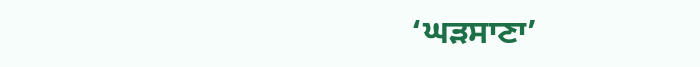‘ਘੜਸਾਣਾ’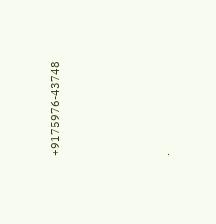+9175976-43748




.